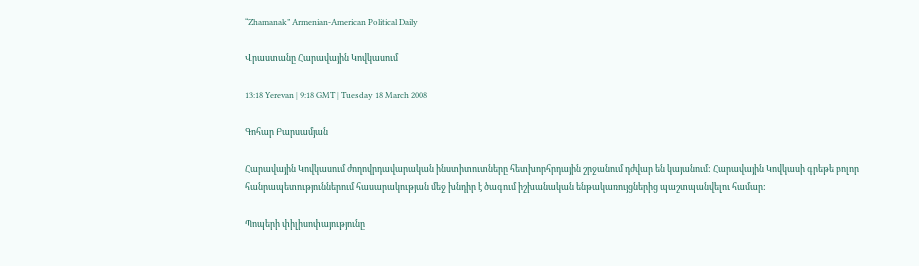“Zhamanak” Armenian-American Political Daily

Վրաստանը Հարավային Կովկասում

13:18 Yerevan | 9:18 GMT | Tuesday 18 March 2008

Գոհար Բարսամյան

Հարավային Կովկասում ժողովրդավարական ինստիտուտները հետխորհրդային շրջանում դժվար են կայանում: Հարավային Կովկասի գրեթե բոլոր հանրապետություններում հասարակության մեջ խնդիր է ծագում իշխանական ենթակառույցներից պաշտպանվելու համար:

Պոպերի փիլիսոփայությունը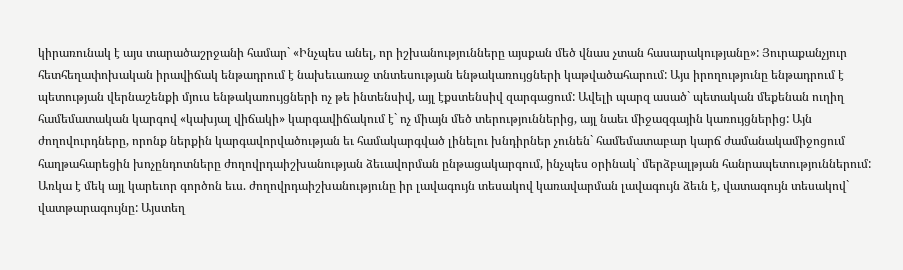կիրառունակ է այս տարածաշրջանի համար` «Ինչպես անել, որ իշխանությունները այսքան մեծ վնաս չտան հասարակությանը»: Յուրաքանչյուր հետհեղափոխական իրավիճակ ենթադրում է նախեւառաջ տնտեսության ենթակառույցների կաթվածահարում: Այս իրողությունը ենթադրում է պետության վերնաշենքի մյուս ենթակառույցների ոչ թե ինտենսիվ, այլ էքստենսիվ զարգացում: Ավելի պարզ ասած` պետական մեքենան ուղիղ համեմատական կարգով «կախյալ վիճակի» կարգավիճակում է` ոչ միայն մեծ տերություններից, այլ նաեւ միջազգային կառույցներից: Այն ժողովուրդները, որոնք ներքին կարգավորվածության եւ համակարգված լինելու խնդիրներ չունեն` համեմատաբար կարճ ժամանակամիջոցում հաղթահարեցին խոչընդոտները ժողովրդաիշխանության ձեւավորման ընթացակարգում, ինչպես օրինակ` մերձբալթյան հանրապետություններում: Առկա է մեկ այլ կարեւոր գործոն եւս. ժողովրդաիշխանությունը իր լավագույն տեսակով կառավարման լավագույն ձեւն է, վատագույն տեսակով` վատթարագույնը: Այստեղ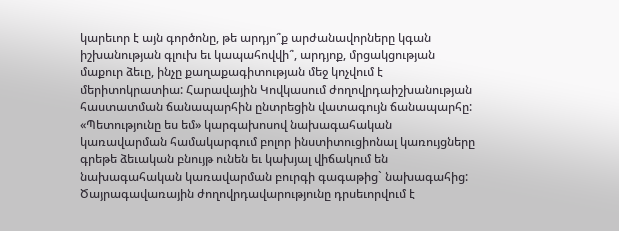կարեւոր է այն գործոնը, թե արդյո՞ք արժանավորները կգան իշխանության գլուխ եւ կապահովվի՞, արդյոք, մրցակցության մաքուր ձեւը, ինչը քաղաքագիտության մեջ կոչվում է մերիտոկրատիա: Հարավային Կովկասում ժողովրդաիշխանության հաստատման ճանապարհին ընտրեցին վատագույն ճանապարհը: «Պետությունը ես եմ» կարգախոսով նախագահական կառավարման համակարգում բոլոր ինստիտուցիոնալ կառույցները գրեթե ձեւական բնույթ ունեն եւ կախյալ վիճակում են նախագահական կառավարման բուրգի գագաթից` նախագահից: Ծայրագավառային ժողովրդավարությունը դրսեւորվում է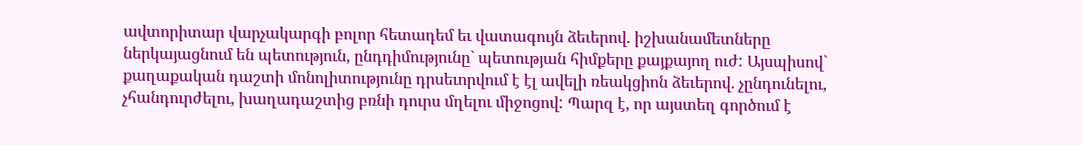ավտորիտար վարչակարգի բոլոր հետադեմ եւ վատագույն ձեւերով. իշխանամետները ներկայացնում են պետություն, ընդդիմությունը` պետության հիմքերը քայքայող ուժ: Այսպիսով` քաղաքական դաշտի մոնոլիտությունը դրսեւորվում է էլ ավելի ռեակցիոն ձեւերով. չընդունելու, չհանդուրժելու, խաղադաշտից բռնի դուրս մղելու միջոցով: Պարզ է, որ այստեղ գործում է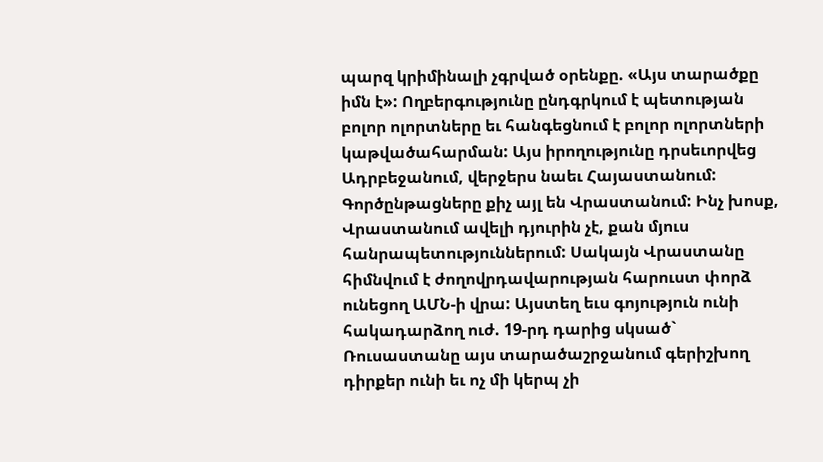պարզ կրիմինալի չգրված օրենքը. «Այս տարածքը իմն է»: Ողբերգությունը ընդգրկում է պետության բոլոր ոլորտները եւ հանգեցնում է բոլոր ոլորտների կաթվածահարման: Այս իրողությունը դրսեւորվեց Ադրբեջանում, վերջերս նաեւ Հայաստանում: Գործընթացները քիչ այլ են Վրաստանում: Ինչ խոսք, Վրաստանում ավելի դյուրին չէ, քան մյուս հանրապետություններում: Սակայն Վրաստանը հիմնվում է ժողովրդավարության հարուստ փորձ ունեցող ԱՄՆ-ի վրա: Այստեղ եւս գոյություն ունի հակադարձող ուժ. 19-րդ դարից սկսած` Ռուսաստանը այս տարածաշրջանում գերիշխող դիրքեր ունի եւ ոչ մի կերպ չի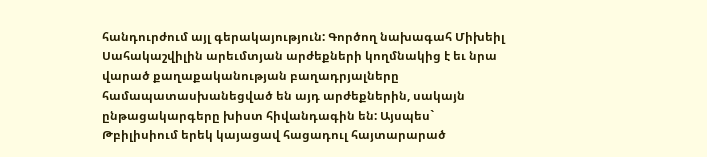հանդուրժում այլ գերակայություն: Գործող նախագահ Միխեիլ Սահակաշվիլին արեւմտյան արժեքների կողմնակից է եւ նրա վարած քաղաքականության բաղադրյալները համապատասխանեցված են այդ արժեքներին, սակայն ընթացակարգերը խիստ հիվանդագին են: Այսպես` Թբիլիսիում երեկ կայացավ հացադուլ հայտարարած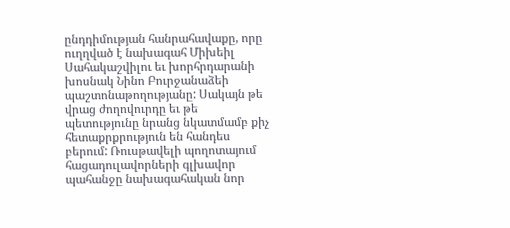ընդդիմության հանրահավաքը, որը ուղղված է նախագահ Միխեիլ Սահակաշվիլու եւ խորհրդարանի խոսնակ Նինո Բուրջանաձեի պաշտոնաթողությանը: Սակայն թե վրաց ժողովուրդը եւ թե պետությունը նրանց նկատմամբ քիչ հետաքրքրություն են հանդես բերում: Ռուսթավելի պողոտայում հացադուլավորների գլխավոր պահանջը նախագահական նոր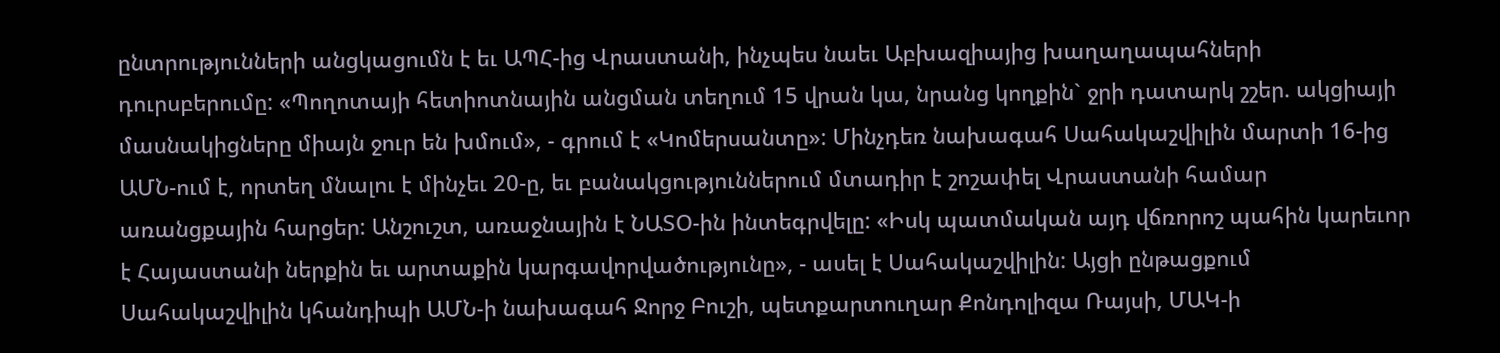ընտրությունների անցկացումն է եւ ԱՊՀ-ից Վրաստանի, ինչպես նաեւ Աբխազիայից խաղաղապահների դուրսբերումը: «Պողոտայի հետիոտնային անցման տեղում 15 վրան կա, նրանց կողքին` ջրի դատարկ շշեր. ակցիայի մասնակիցները միայն ջուր են խմում», - գրում է «Կոմերսանտը»: Մինչդեռ նախագահ Սահակաշվիլին մարտի 16-ից ԱՄՆ-ում է, որտեղ մնալու է մինչեւ 20-ը, եւ բանակցություններում մտադիր է շոշափել Վրաստանի համար առանցքային հարցեր: Անշուշտ, առաջնային է ՆԱՏՕ-ին ինտեգրվելը: «Իսկ պատմական այդ վճռորոշ պահին կարեւոր է Հայաստանի ներքին եւ արտաքին կարգավորվածությունը», - ասել է Սահակաշվիլին: Այցի ընթացքում Սահակաշվիլին կհանդիպի ԱՄՆ-ի նախագահ Ջորջ Բուշի, պետքարտուղար Քոնդոլիզա Ռայսի, ՄԱԿ-ի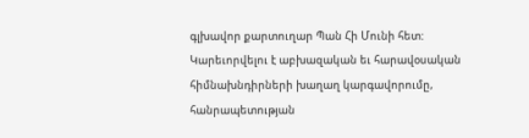գլխավոր քարտուղար Պան Հի Մունի հետ: Կարեւորվելու է աբխազական եւ հարավօսական հիմնախնդիրների խաղաղ կարգավորումը, հանրապետության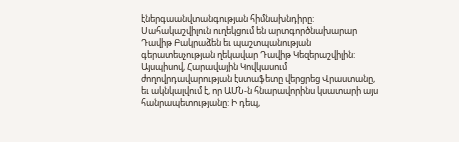էներգաանվտանգության հիմնախնդիրը: Սահակաշվիլուն ուղեկցում են արտգործնախարար Դավիթ Բակրաձեն եւ պաշտպանության գերատեսչության ղեկավար Դավիթ Կեզերաշվիլին: Այսպիսով, Հարավային Կովկասում ժողովրդավարության էստաֆետը վերցրեց Վրաստանը, եւ ակնկալվում է, որ ԱՄՆ-ն հնարավորինս կսատարի այս հանրապետությանը: Ի դեպ,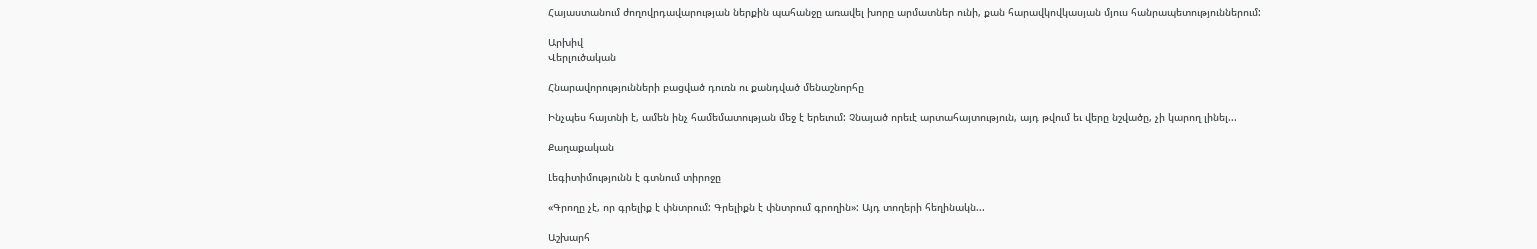Հայաստանում ժողովրդավարության ներքին պահանջը առավել խորը արմատներ ունի, քան հարավկովկասյան մյուս հանրապետություններում:

Արխիվ
Վերլուծական

Հնարավորությունների բացված դուռն ու քանդված մենաշնորհը

Ինչպես հայտնի է, ամեն ինչ համեմատության մեջ է երեւում: Չնայած որեւէ արտահայտություն, այդ թվում եւ վերը նշվածը, չի կարող լինել...

Քաղաքական

Լեգիտիմությունն է գտնում տիրոջը

«Գրողը չէ, որ գրելիք է փնտրում: Գրելիքն է փնտրում գրողին»: Այդ տողերի հեղինակն...

Աշխարհ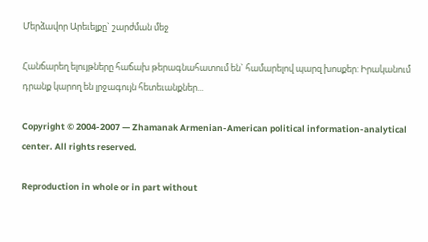Մերձավոր Արեւելքը` շարժման մեջ

Հանճարեղ ելույթները հաճախ թերագնահատում են` համարելով պարզ խոսքեր: Իրականում դրանք կարող են լրջագույն հետեւանքներ...

Copyright © 2004-2007 — Zhamanak Armenian-American political information-analytical center. All rights reserved.

Reproduction in whole or in part without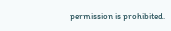permission is prohibited.